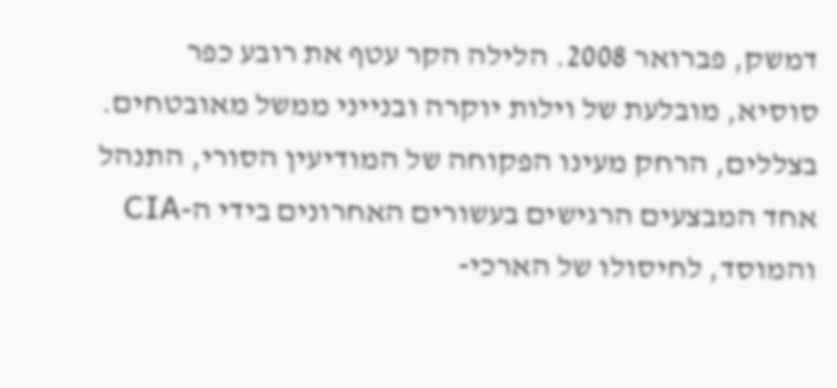דמשק, פברואר 2008. הלילה הקר עטף את רובע כפר סוסיא, מובלעת של וילות יוקרה ובנייני ממשל מאובטחים. בצללים, הרחק מעינו הפקוחה של המודיעין הסורי, התנהל אחד המבצעים הרגישים בעשורים האחרונים בידי ה-CIA והמוסד, לחיסולו של הארכי-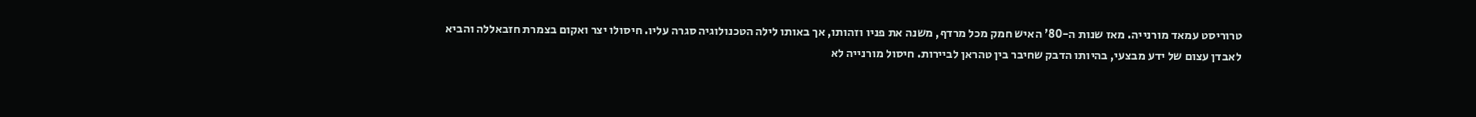טרוריסט עמאד מורנייה. מאז שנות ה-80' האיש חמק מכל מרדף, משנה את פניו וזהותו, אך באותו לילה הטכנולוגיה סגרה עליו. חיסולו יצר ואקום בצמרת חזבאללה והביא לאבדן עצום של ידע מבצעי, בהיותו הדבק שחיבר בין טהראן לביירות. חיסול מורנייה לא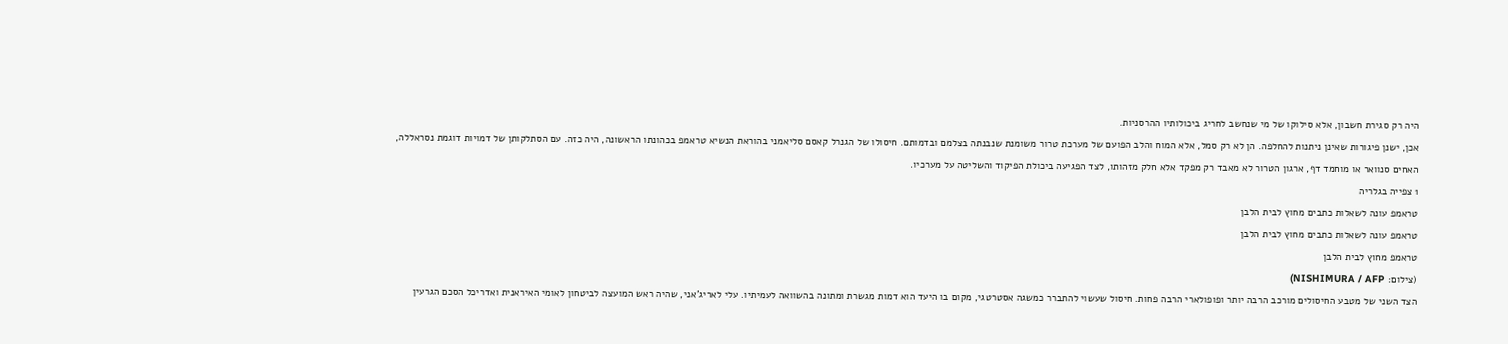היה רק סגירת חשבון, אלא סילוקו של מי שנחשב לחריג ביכולותיו ההרסניות.
אכן, ישנן פיגורות שאינן ניתנות להחלפה. הן לא רק סמל, אלא המוח והלב הפועם של מערכת טרור משומנת שנבנתה בצלמם ובדמותם. חיסולו של הגנרל קאסם סליאמני בהוראת הנשיא טראמפ בכהונתו הראשונה, היה כזה. עם הסתלקותן של דמויות דוגמת נסראללה, האחים סנוואר או מוחמד דף, ארגון הטרור לא מאבד רק מפקד אלא חלק מזהותו, לצד הפגיעה ביכולת הפיקוד והשליטה על מערכיו.
1 צפייה בגלריה
טראמפ עונה לשאלות כתבים מחוץ לבית הלבן
טראמפ עונה לשאלות כתבים מחוץ לבית הלבן
טראמפ מחוץ לבית הלבן
(צילום: NISHIMURA / AFP)
הצד השני של מטבע החיסולים מורכב הרבה יותר ופופולארי הרבה פחות. חיסול שעשוי להתברר כמשגה אסטרטגי, מקום בו היעד הוא דמות מגשרת ומתונה בהשוואה לעמיתיו. עלי לאריג'אני, שהיה ראש המועצה לביטחון לאומי האיראנית ואדריכל הסכם הגרעין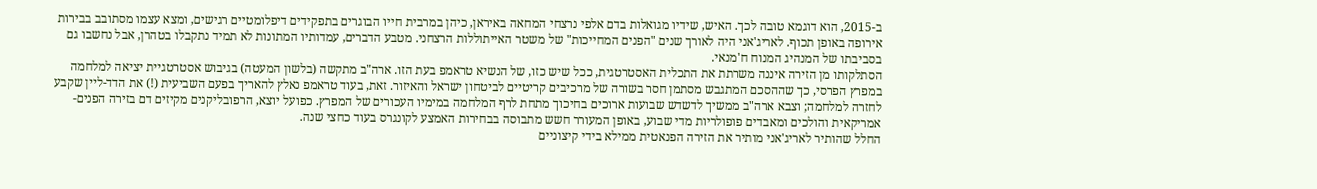ב-2015, הוא דוגמא טובה לכך. האיש, שידיו מגואלות בדם אלפי נרצחי המחאה באיראן, כיהן במרבית חייו הבוגרים בתפקידים דיפלומטיים רגישים, ומצא עצמו מסתובב בבירות אירופה באופן תכוף. לאריג'אני היה לאורך שנים "הפנים המחייכות" של משטר האייתוללות הרצחני. מטבע הדברים, עמדותיו המתונות לא תמיד נתקבלו בטהרן, אבל נחשבו גם בסביבתו של המנהיג המנוח ח'מנאי.
הסתלקותו מן הזירה איננה משרתת את התכלית האסטרטגית, ככל שיש כזו, של הנשיא טראמפ בעת הזו. ארה"ב מתקשה (בלשון המעטה) בגיבוש אסטרטגיית יציאה למלחמה במפרץ הפרסי, כך שההסכם המתגבש מסתמן חסר בשורה של מרכיבים קריטיים לביטחון ישראל והאיזור. זאת, בעוד טראמפ נאלץ להאריך בפעם השביעית (!) את הדד-ליין שקבע לחזרה למלחמה; וצבא ארה"ב ממשיך לדשדש שבועות ארוכים בחיכוך מתחת לרף המלחמה במימיו העכורים של המפרץ. כפועל יוצא, הרפובליקנים מקיזים דם בזירה הפנים-אמריקאית והולכים ומאבדים פופולריות מדי שבוע, באופן המעורר חשש מתבוסה בבחירות האמצע לקונגרס בעוד כחצי שנה.
החלל שהותיר לאריג'אני מותיר את הזירה הפנאטית ממילא בידי קיצוניים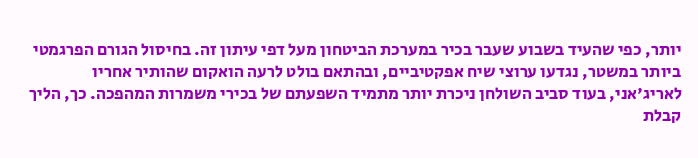יותר, כפי שהעיד בשבוע שעבר בכיר במערכת הביטחון מעל דפי עיתון זה. בחיסול הגורם הפרגמטי ביותר במשטר, נגדעו ערוצי שיח אפקטיביים, ובהתאם בולט לרעה הואקום שהותיר אחריו לאריג'אני, בעוד סביב השולחן ניכרת יותר מתמיד השפעתם של בכירי משמרות המהפכה. כך, הליך קבלת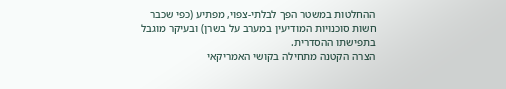ההחלטות במשטר הפך לבלתי-צפוי, מפתיע (כפי שכבר חשות סוכנויות המודיעין במערב על בשרן) ובעיקר מוגבל בתפישתו ההסדרית.
הצרה הקטנה מתחילה בקושי האמריקאי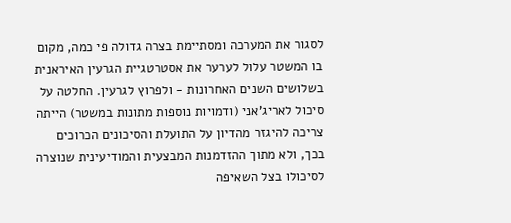לסגור את המערכה ומסתיימת בצרה גדולה פי כמה, מקום בו המשטר עלול לערער את אסטרטגיית הגרעין האיראנית בשלושים השנים האחרונות - ולפרוץ לגרעין. החלטה על סיכול לאריג'אני (ודמויות נוספות מתונות במשטר) הייתה צריכה להיגזר מהדיון על התועלת והסיכונים הכרוכים בכך, ולא מתוך ההזדמנות המבצעית והמודיעינית שנוצרה לסיכולו בצל השאיפה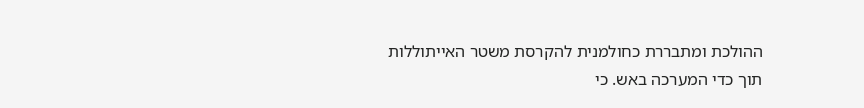ההולכת ומתבררת כחולמנית להקרסת משטר האייתוללות תוך כדי המערכה באש. כי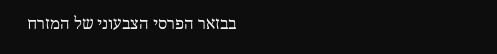בבזאר הפרסי הצבעוני של המזרח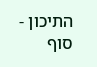התיכון - סוף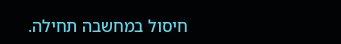חיסול במחשבה תחילה.